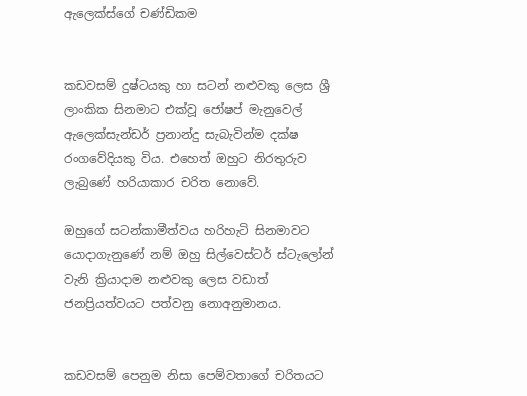ඇලෙක්ස්ගේ චණ්ඩිකම


කඩවසම් දුෂ්ටයකු හා සටන් නළුවකු ලෙස ශ්‍රී ලාංකික සිනමාට එක්වූ ජෝෂප් මැනුවෙල් ඇලෙක්සැන්ඩර් ප්‍රනාන්දු සැබැවින්ම දක්ෂ රංගවේදියකු විය. එහෙත් ඔහුට නිරතුරුව ලැබුණේ හරියාකාර චරිත නොවේ.

ඔහුගේ සටන්කාමීත්වය හරිහැටි සිනමාවට යොදාගැනුණේ නම් ඔහු සිල්වෙස්ටර් ස්ටැලෝන් වැනි ක්‍රියාදාම නළුවකු ලෙස වඩාත් ජනප්‍රියත්වයට පත්වනු නොඅනුමානය.


කඩවසම් පෙනුම නිසා පෙම්වතාගේ චරිතයට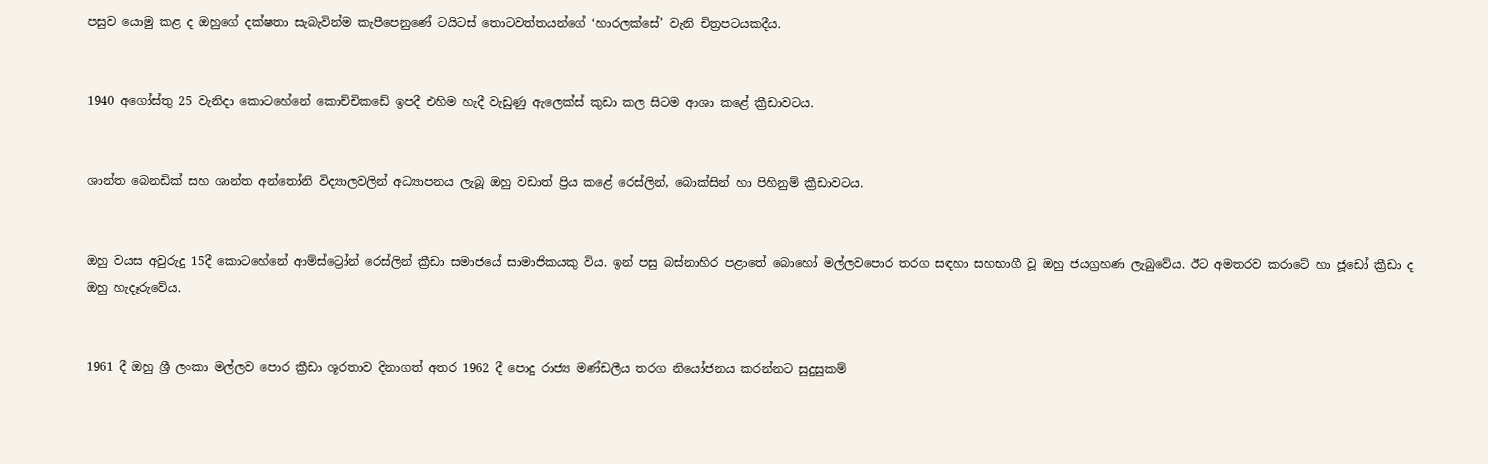පසුව යොමු කළ ද ඔහුගේ දක්ෂතා සැබැවින්ම කැපීපෙනුණේ ටයිටස් තොටවත්තයන්ගේ ‘හාරලක්සේ’ වැනි චිත්‍රපටයකදීය.


1940 අගෝස්තු 25 වැනිදා කොටහේනේ කොච්චිකඩේ ඉපදී එහිම හැදී වැඩුණු ඇලෙක්ස් කුඩා කල සිටම ආශා කළේ ක්‍රීඩාවටය.


ශාන්ත බෙනඩික් සහ ශාන්ත අන්තෝනි විද්‍යාලවලින් අධ්‍යාපනය ලැබූ ඔහු වඩාත් ප්‍රිය කළේ රෙස්ලින්, බොක්සින් හා පිහිනුම් ක්‍රීඩාවටය.


ඔහු වයස අවුරුදු 15දී කොටහේනේ ආම්ස්ට්‍රෝන් රෙස්ලින් ක්‍රීඩා සමාජයේ සාමාජිකයකු විය. ඉන් පසු බස්නාහිර පළාතේ බොහෝ මල්ලවපොර තරග සඳහා සහභාගී වූ ඔහු ජයග්‍රහණ ලැබුවේය. ඊට අමතරව කරාටේ හා ජූඩෝ ක්‍රීඩා ද ඔහු හැදෑරුවේය.


1961 දී ඔහු ශ්‍රී ලංකා මල්ලව පොර ක්‍රීඩා ශූරතාව දිනාගත් අතර 1962 දී පොදු රාජ්‍ය මණ්ඩලීය තරග නියෝජනය කරන්නට සුදුසුකම්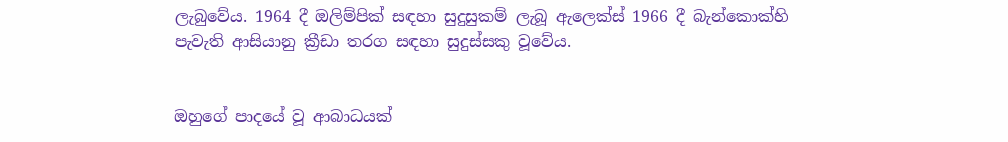ලැබුවේය. 1964 දී ඔලිම්පික් සඳහා සුදුසුකම් ලැබූ ඇලෙක්ස් 1966 දී බැන්කොක්හි පැවැති ආසියානු ක්‍රීඩා තරග සඳහා සුදුස්සකු වූවේය.


ඔහුගේ පාදයේ වූ ආබාධයක්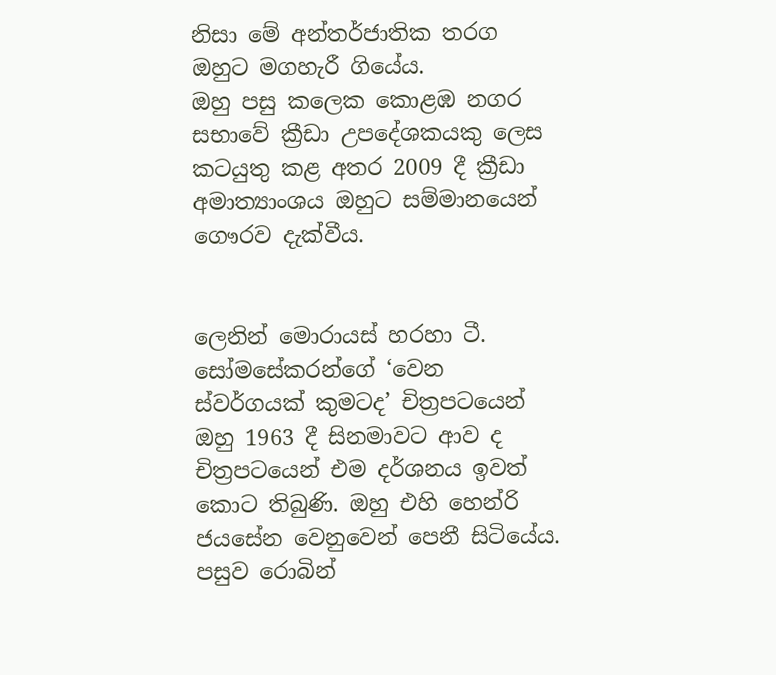නිසා මේ අන්තර්ජාතික තරග ඔහුට මගහැරී ගියේය.
ඔහු පසු කලෙක කොළඹ නගර සභාවේ ක්‍රීඩා උපදේශකයකු ලෙස කටයුතු කළ අතර 2009 දී ක්‍රීඩා අමාත්‍යාංශය ඔහුට සම්මානයෙන් ගෞරව දැක්වීය.


ලෙනින් මොරායස් හරහා ටී. සෝමසේකරන්ගේ ‘වෙන ස්වර්ගයක් කුමටද’ චිත්‍රපටයෙන් ඔහු 1963 දී සිනමාවට ආව ද චිත්‍රපටයෙන් එම දර්ශනය ඉවත් කොට තිබුණි. ඔහු එහි හෙන්රි ජයසේන වෙනුවෙන් පෙනී සිටියේය.
පසුව රොබින්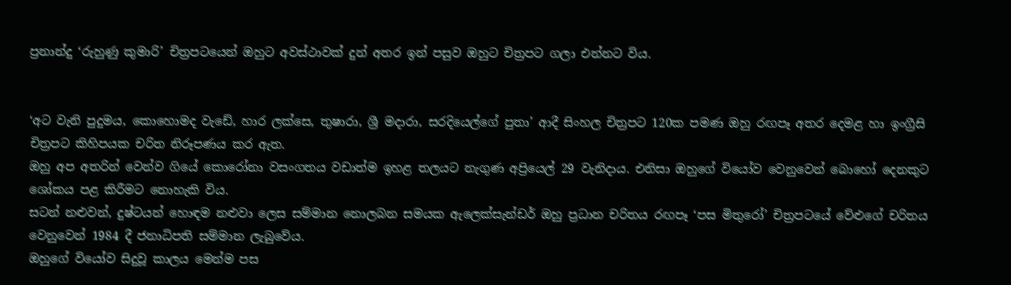ප්‍රනාන්දු ‘රුහුණු කුමාරි’ චිත්‍රපටයෙන් ඔහුට අවස්ථාවක් දුන් අතර ඉන් පසුව ඔහුට චිත්‍රපට ගලා එන්නට විය.


‘අට වැනි පුදුමය, කොහොමද වැඩේ, හාර ලක්සෙ, තුෂාරා, ශ්‍රී මදාරා, සරදියෙල්ගේ පුතා’ ආදී සිංහල චිත්‍රපට 120ක පමණ ඔහු රඟපෑ අතර දෙමළ හා ඉංග්‍රීසි චිත්‍රපට කිහිපයක චරිත නිරූපණය කර ඇත.
ඔහු අප අතරින් වෙන්ව ගියේ කොරෝනා වසංගතය වඩාත්ම ඉහළ තලයට නැගුණ අප්‍රියෙල් 29 වැනිදාය. එනිසා ඔහුගේ වියෝව වෙනුවෙන් බොහෝ දෙනකුට ශෝකය පළ කිරීමට නොහැකි විය.
සටන් නළුවන්, දුෂ්ටයන් හොඳම නළුවා ලෙස සම්මාන නොලබන සමයක ඇලෙක්සැන්ඩර් ඔහු ප්‍රධාන චරිතය රඟපෑ ‘පස මිතුරෝ’ චිත්‍රපටයේ වේළුගේ චරිතය වෙනුවෙන් 1984 දී ජනාධිපති සම්මාන ලැබුවේය.
ඔහුගේ වියෝව සිදුවූ කාලය මෙන්ම පස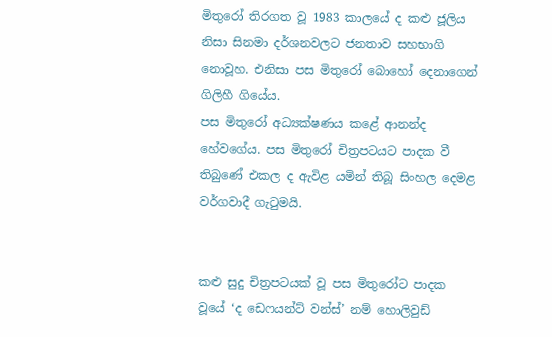මිතුරෝ තිරගත වූ 1983 කාලයේ ද කළු ජූලිය නිසා සිනමා දර්ශනවලට ජනතාව සහභාගි නොවූහ. එනිසා පස මිතුරෝ බොහෝ දෙනාගෙන් ගිලිහී ගියේය.
පස මිතුරෝ අධ්‍යක්ෂණය කළේ ආනන්ද හේවගේය. පස මිතුරෝ චිත්‍රපටයට පාදක වී තිබුණේ එකල ද ඇවිළ යමින් තිබූ සිංහල දෙමළ වර්ගවාදී ගැටුමයි.


කළු සුදු චිත්‍රපටයක් වූ පස මිතුරෝට පාදක වූයේ ‘ද ඩෙෆයන්ට් වන්ස්’ නම් හොලිවුඩ්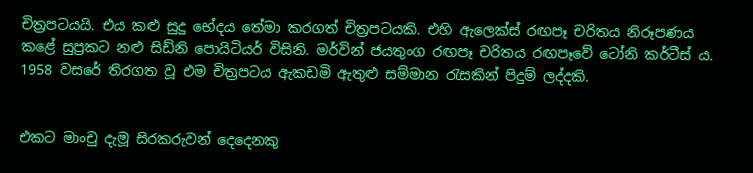චිත්‍රපටයයි. එය කළු සුදු භේදය තේමා කරගත් චිත්‍රපටයකි. එහි ඇලෙක්ස් රඟපෑ චරිතය නිරූපණය කළේ සුප්‍රකට නළු සිඩ්නි පොයිටියර් විසිනි. මර්වින් ජයතුංග රඟපෑ චරිතය රඟපෑවේ ටෝනි කර්ටීස් ය. 1958 වසරේ තිරගත වූ එම චිත්‍රපටය ඇකඩමි ඇතුළු සම්මාන රැසකින් පිදුම් ලද්දකි.


එකට මාංචු දැමූ සිරකරුවන් දෙදෙනකු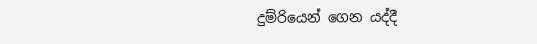දුම්රියෙන් ගෙන යද්දී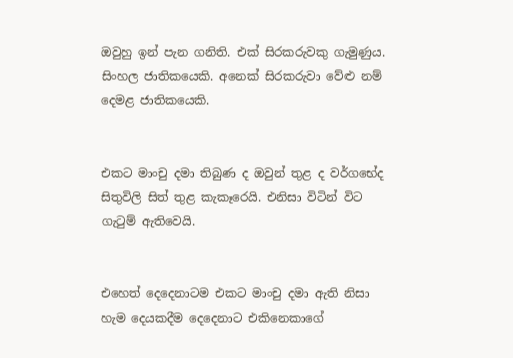ඔවුහු ඉන් පැන ගනිති. එක් සිරකරුවකු ගැමුණුය. සිංහල ජාතිකයෙකි. අනෙක් සිරකරුවා වේළු නම් දෙමළ ජාතිකයෙකි.


එකට මාංචු දමා තිබුණ ද ඔවුන් තුළ ද වර්ගභේද සිතුවිලි සිත් තුළ කැකෑරෙයි. එනිසා විටින් විට ගැටුම් ඇතිවෙයි.


එහෙත් දෙදෙනාටම එකට මාංචු දමා ඇති නිසා හැම දෙයකදීම දෙදෙනාට එකිනෙකාගේ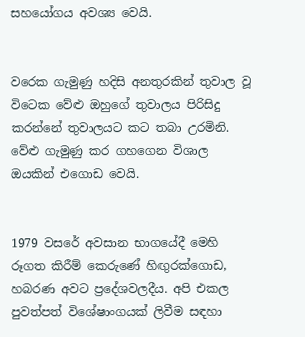සහයෝගය අවශ්‍ය වෙයි.


වරෙක ගැමුණු හදිසි අනතුරකින් තුවාල වූ විටෙක වේළු ඔහුගේ තුවාලය පිරිසිදු කරන්නේ තුවාලයට කට තබා උරමිනි. වේළු ගැමුණු කර ගහගෙන විශාල ඔයකින් එගොඩ වෙයි.


1979 වසරේ අවසාන භාගයේදී මෙහි රූගත කිරීම් කෙරුණේ හිඟු‍රක්ගොඩ, හබරණ අවට ප්‍රදේශවලදීය. අපි එකල පුවත්පත් විශේෂාංගයක් ලිවීම සඳහා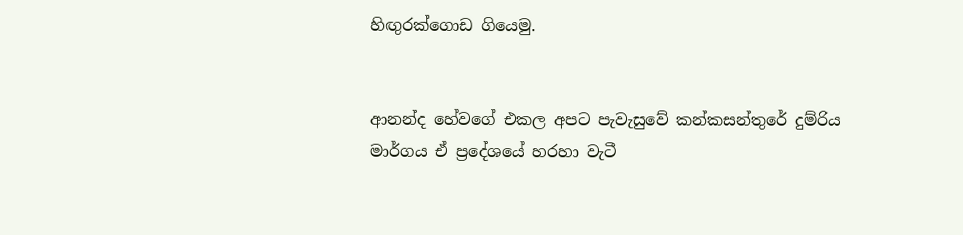හිඟු‍රක්ගොඩ ගියෙමු.


ආනන්ද හේවගේ එකල අපට පැවැසුවේ කන්කසන්තුරේ දුම්රිය මාර්ගය ඒ ප්‍රදේශයේ හරහා වැටී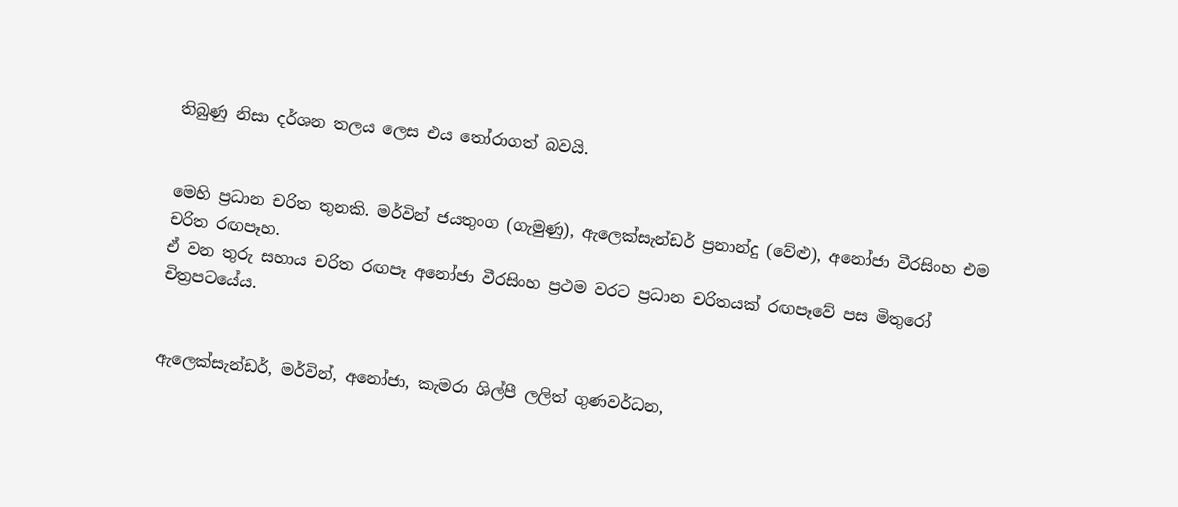තිබුණු නිසා දර්ශන තලය ලෙස එය තෝරාගත් බවයි.


මෙහි ප්‍රධාන චරිත තුනකි. මර්වින් ජයතුංග (ගැමුණු), ඇලෙක්සැන්ඩර් ප්‍රනාන්දු (වේළු), අනෝජා වීරසිංහ එම චරිත රඟපෑහ.
ඒ වන තුරු සහාය චරිත රඟපෑ අනෝජා වීරසිංහ ප්‍රථම වරට ප්‍රධාන චරිතයක් රඟපෑවේ පස මිතුරෝ චිත්‍රපටයේය.


ඇලෙක්සැන්ඩර්, මර්වින්, අනෝජා, කැමරා ශිල්පී ලලිත් ගුණවර්ධන,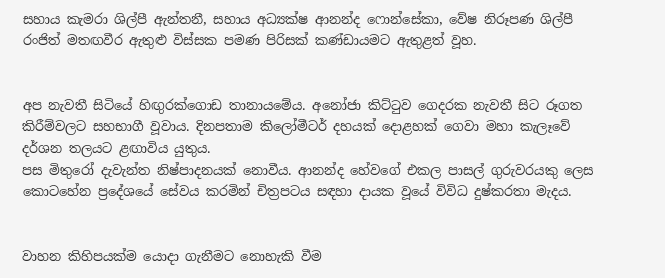සහාය කැමරා ශිල්පී ඇන්තනී, සහාය අධ්‍යක්ෂ ආනන්ද ෆොන්සේකා, වේෂ නිරූපණ ශිල්පී රංජිත් මතඟවීර ඇතුළු විස්සක පමණ පිරිසක් කණ්ඩායමට ඇතුළත් වූහ.


අප නැවතී සිටියේ හිඟු‍රක්ගොඩ තානායමේය. අනෝජා කිට්ටුව ගෙදරක නැවතී සිට රූගත කිරීම්වලට සහභාගී වූවාය. දිනපතාම කිලෝමීටර් දහයක් දොළහක් ගෙවා මහා කැලෑවේ දර්ශන තලයට ළඟාවිය යුතුය.
පස මිතුරෝ දැවැන්ත නිෂ්පාදනයක් නොවීය. ආනන්ද හේවගේ එකල පාසල් ගුරුවරයකු ලෙස කොටහේන ප්‍රදේශයේ සේවය කරමින් චිත්‍රපටය සඳහා දායක වූයේ විවිධ දුෂ්කරතා මැදය.


වාහන කිහිපයක්ම යොදා ගැනීමට නොහැකි වීම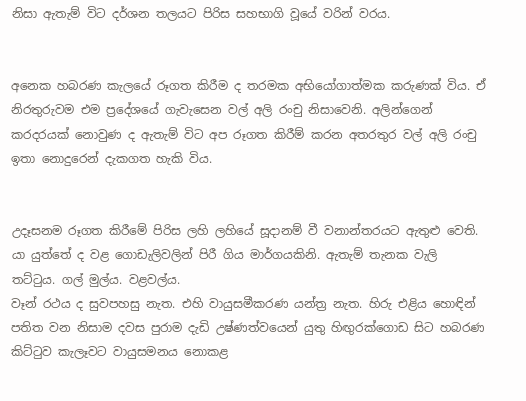නිසා ඇතැම් විට දර්ශන තලයට පිරිස සහභාගි වූයේ වරින් වරය.


අනෙක හබරණ කැලයේ රූගත කිරීම ද තරමක අභියෝගාත්මක කරුණක් විය. ඒ නිරතුරුවම එම ප්‍රදේශයේ ගැවැසෙන වල් අලි රංචු නිසාවෙනි. අලින්ගෙන් කරදරයක් නොවුණ ද ඇතැම් විට අප රූගත කිරීම් කරන අතරතුර වල් අලි රංචු ඉතා නොදුරෙන් දැකගත හැකි විය.


උදෑසනම රූගත කිරීමේ පිරිස ලහි ලහියේ සූදානම් වී වනාන්තරයට ඇතුළු වෙති. යා යුත්තේ ද වළ ගොඩැලිවලින් පිරී ගිය මාර්ගයකිනි. ඇතැම් තැනක වැලි තට්ටුය. ගල් මුල්ය. වළවල්ය.
වෑන් රථය ද සුවපහසු නැත. එහි වායුසමීකරණ යන්ත්‍ර නැත. හිරු එළිය හොඳින් පතිත වන නිසාම දවස පුරාම දැඩි උෂ්ණත්වයෙන් යුතු හිඟු‍රක්ගොඩ සිට හබරණ කිට්ටුව කැලෑවට වායුසමනය නොකළ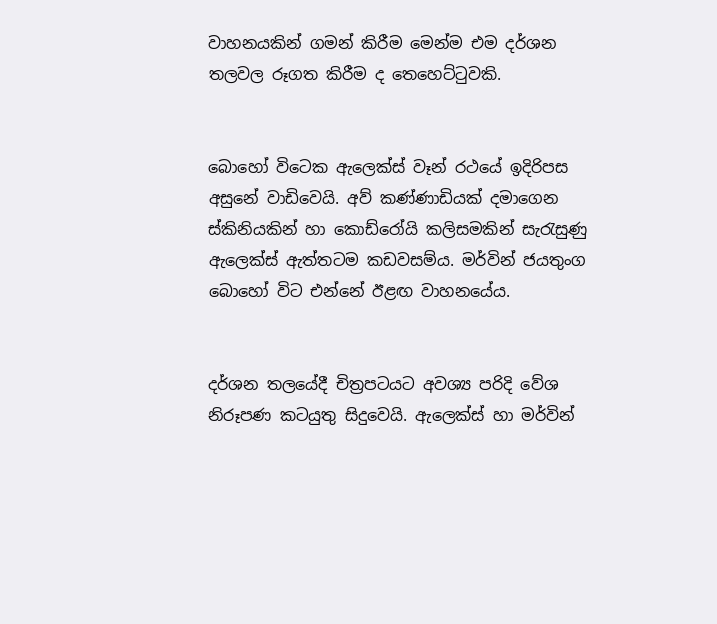වාහනයකින් ගමන් කිරීම මෙන්ම එම දර්ශන තලවල රූගත කිරීම ද තෙහෙට්ටුවකි.


බොහෝ විටෙක ඇලෙක්ස් වෑන් රථයේ ඉදිරිපස අසුනේ වාඩිවෙයි. අව් කණ්ණාඩියක් දමාගෙන ස්කිනියකින් හා කොඩ්රෝයි කලිසමකින් සැරැසුණු ඇලෙක්ස් ඇත්තටම කඩවසම්ය. මර්වින් ජයතුංග බොහෝ විට එන්නේ ඊළඟ වාහනයේය.


දර්ශන තලයේදී චිත්‍රපටයට අවශ්‍ය පරිදි වේශ නිරූපණ කටයුතු සිදුවෙයි. ඇලෙක්ස් හා මර්වින්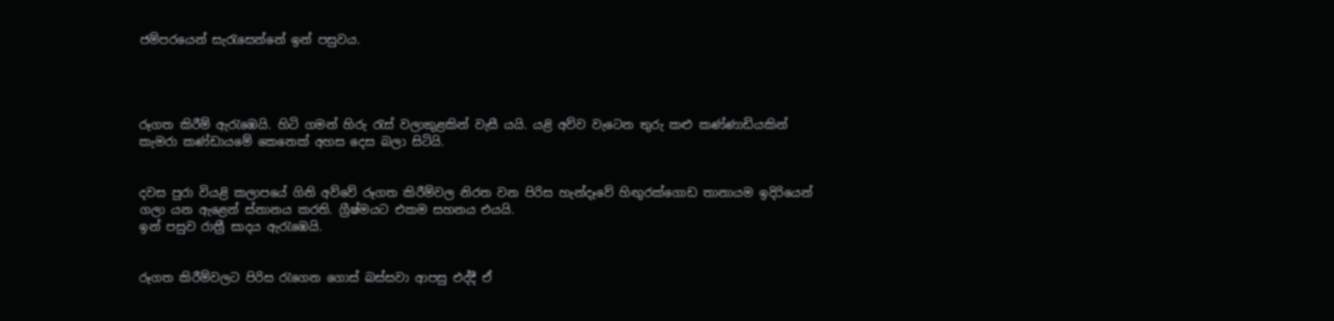ජම්පරයෙන් සැරැසෙන්නේ ඉන් පසුවය.




රූගත කිරීම් ඇරැඹෙයි. හිටි ගමන් හිරු රැස් වලාකුළකින් වැසී යයි. යළි අව්ව වැටෙන තුරු කළු කණ්ණාඩියකින් කැමරා කණ්ඩායමේ කෙනෙක් අහස දෙස බලා සිටියි.


දවස පුරා වියළි කලාපයේ ගිනි අව්වේ රූගත කිරීම්වල නිරත වන පිරිස හැන්දෑවේ හිඟු‍රක්ගොඩ තානායම ඉදිරියෙන් ගලා යන ඇළෙන් ස්නානය කරති. ග්‍රීෂ්මයට එකම සහනය එයයි.
ඉන් පසුව රාත්‍රී සාදය ඇරැඹෙයි.


රූගත කිරීම්වලට පිරිස රැගෙන ගොස් බස්සවා ආපසු එද්දී ඒ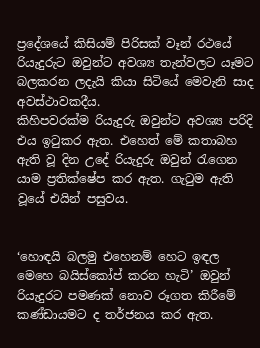ප්‍රදේශයේ කිසියම් පිරිසක් වෑන් රථයේ රියැදුරුට ඔවුන්ට අවශ්‍ය තැන්වලට යෑමට බලකරන ලදැයි කියා සිටියේ මෙවැනි සාද අවස්ථාවකදීය.
කිහිපවරක්ම රියැදුරු ඔවුන්ට අවශ්‍ය පරිදි එය ඉටුකර ඇත. එහෙත් මේ කතාබහ ඇති වූ දින උදේ රියැදුරු ඔවුන් රැගෙන යාම ප්‍රතික්ෂේප කර ඇත. ගැටුම ඇති වූයේ එයින් පසුවය.


‘හොඳයි බලමු එහෙනම් හෙට ඉඳල මෙහෙ බයිස්කෝප් කරන හැටි’ ඔවුන් රියැදුරට පමණක් නොව රූගත කිරීමේ කණ්ඩායමට ද තර්ජනය කර ඇත.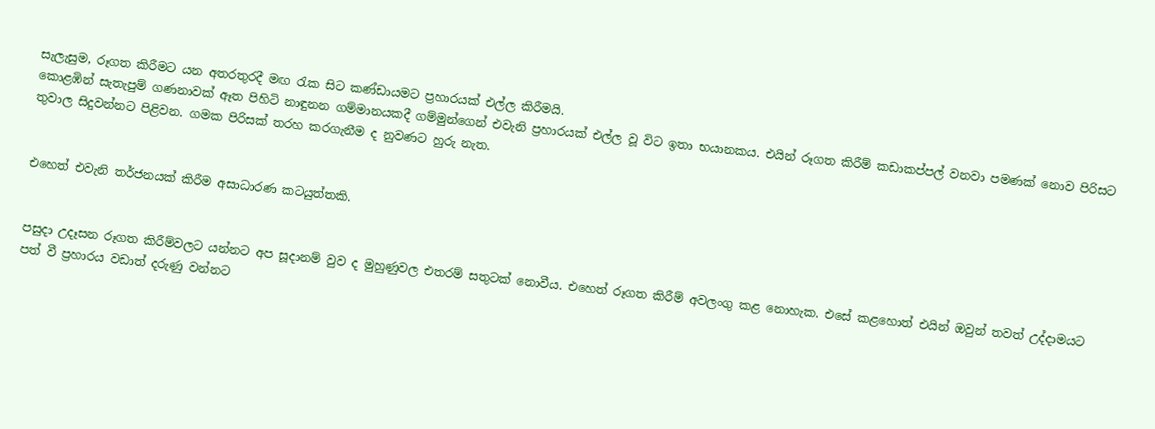සැලැසුම, රූගත කිරීමට යන අතරතුරදී මඟ රැක සිට කණ්ඩායමට ප්‍රහාරයක් එල්ල කිරීමයි.
කොළඹින් සැතැපුම් ගණනාවක් ඈත පිහිටි නාඳුනන ගම්මානයකදී ගම්මුන්ගෙන් එවැනි ප්‍රහාරයක් එල්ල වූ විට ඉතා භයානකය. එයින් රූගත කිරීම් කඩාකප්පල් වනවා පමණක් නොව පිරිසට තුවාල සිදුවන්නට පිළිවන. ගමක පිරිසක් තරහ කරගැනීම ද නුවණට හුරු නැත.


එහෙත් එවැනි තර්ජනයක් කිරීම අසාධාරණ කටයුත්තකි.


පසුදා උදෑසන රූගත කිරීම්වලට යන්නට අප සූදානම් වුව ද මුහුණුවල එතරම් සතුටක් නොවීය. එහෙත් රූගත කිරීම් අවලංගු කළ නොහැක. එසේ කළහොත් එයින් ඔවුන් තවත් උද්දාමයට පත් වී ප්‍රහාරය වඩාත් දරුණු වන්නට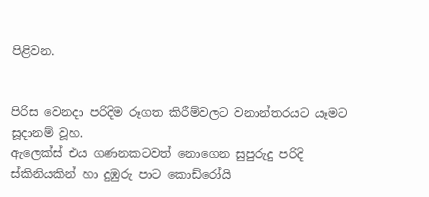පිළිවන.


පිරිස වෙනදා පරිදිම රූගත කිරීම්වලට වනාන්තරයට යෑමට සූදානම් වූහ.
ඇලෙක්ස් එය ගණනකටවත් නොගෙන සුපුරුදු පරිදි ස්කිනියකින් හා දුඹුරු පාට කොඩ්රෝයි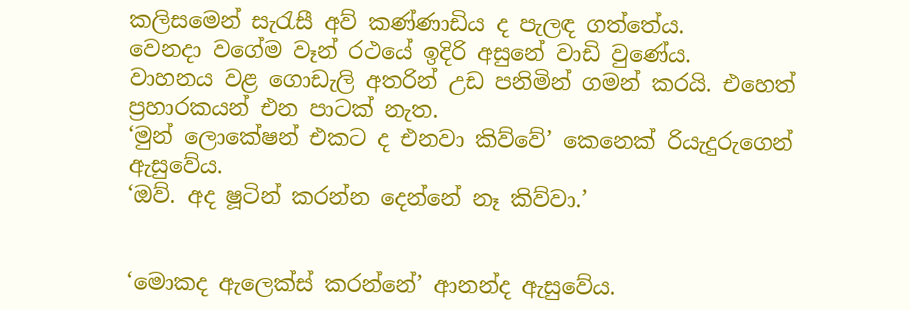කලිසමෙන් සැරැසී අව් කණ්ණාඩිය ද පැලඳ ගත්තේය.
වෙනදා වගේම වෑන් රථයේ ඉදිරි අසුනේ වාඩි වුණේය.
වාහනය වළ ගොඩැලි අතරින් උඩ පනිමින් ගමන් කරයි. එහෙත් ප්‍රහාරකයන් එන පාටක් නැත.
‘මුන් ලොකේෂන් එකට ද එනවා කිව්වේ’ කෙනෙක් රියැදුරුගෙන් ඇසුවේය.
‘ඔව්. අද ෂූටින් කරන්න දෙන්නේ නෑ කිව්වා.’


‘මොකද ඇලෙක්ස් කරන්නේ’ ආනන්ද ඇසුවේය.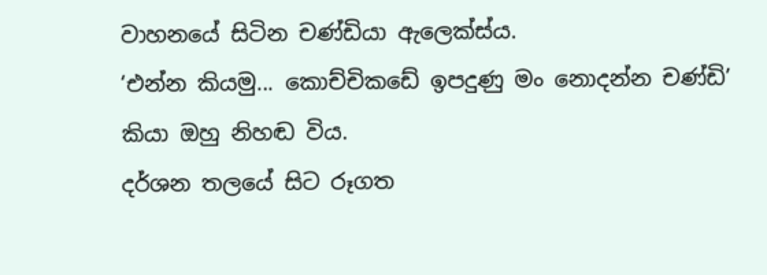වාහනයේ සිටින චණ්ඩියා ඇලෙක්ස්ය.
‘එන්න කියමු... කොච්චිකඩේ ඉපදුණු මං නොදන්න චණ්ඩි’ කියා ඔහු නිහඬ විය.
දර්ශන තලයේ සිට රූගත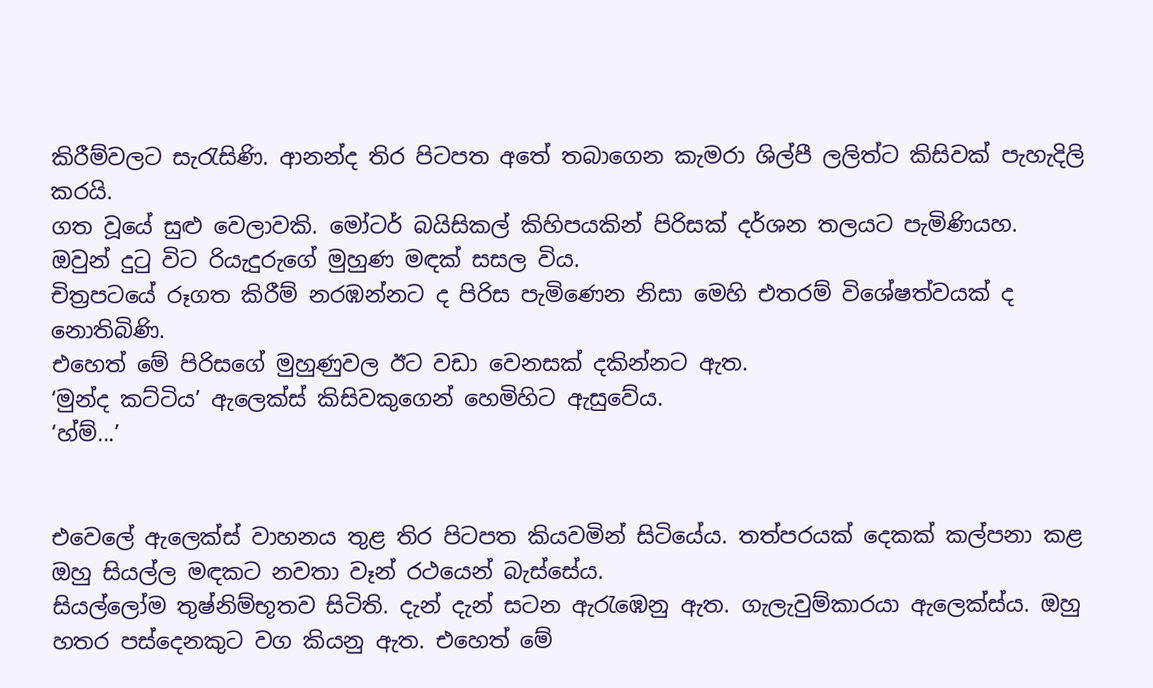කිරීම්වලට සැරැසිණි. ආනන්ද තිර පිටපත අතේ තබාගෙන කැමරා ශිල්පී ලලිත්ට කිසිවක් පැහැදිලි කරයි.
ගත වූයේ සුළු වෙලාවකි. මෝටර් බයිසිකල් කිහිපයකින් පිරිසක් දර්ශන තලයට පැමිණියහ.
ඔවුන් දුටු විට රියැදුරුගේ මුහුණ මඳක් සසල විය.
චිත්‍රපටයේ රූගත කිරීම් නරඹන්නට ද පිරිස පැමිණෙන නිසා මෙහි එතරම් විශේෂත්වයක් ද නොතිබිණි.
එහෙත් මේ පිරිසගේ මුහුණුවල ඊට වඩා වෙනසක් දකින්නට ඇත.
‘මුන්ද කට්ටිය’ ඇලෙක්ස් කිසිවකුගෙන් හෙමිහිට ඇසුවේය.
‘හ්ම්...’


එවෙලේ ඇලෙක්ස් වාහනය තුළ තිර පිටපත කියවමින් සිටියේය. තත්පරයක් දෙකක් කල්පනා කළ ඔහු සියල්ල මඳකට නවතා වෑන් රථයෙන් බැස්සේය.
සියල්ලෝම තුෂ්නිම්භූතව සිටිති. දැන් දැන් සටන ඇරැඹෙනු ඇත. ගැලැවුම්කාරයා ඇලෙක්ස්ය. ඔහු හතර පස්දෙනකුට වග කියනු ඇත. එහෙත් මේ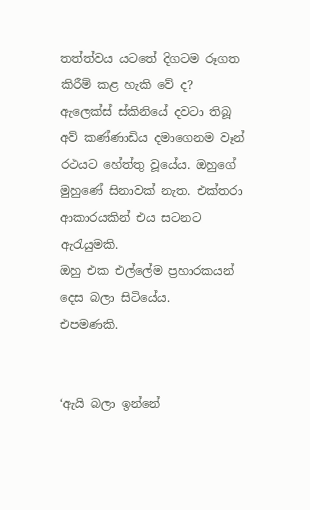තත්ත්වය යටතේ දිගටම රූගත කිරීම් කළ හැකි වේ ද?
ඇලෙක්ස් ස්කිනියේ දවටා තිබූ අව් කණ්ණාඩිය දමාගෙනම වෑන් රථයට හේත්තු වූයේය. ඔහුගේ මුහුණේ සිනාවක් නැත. එක්තරා ආකාරයකින් එය සටනට ඇරැයුමකි.
ඔහු එක එල්ලේම ප්‍රහාරකයන් දෙස බලා සිටියේය.
එපමණකි.


‘ඇයි බලා ඉන්නේ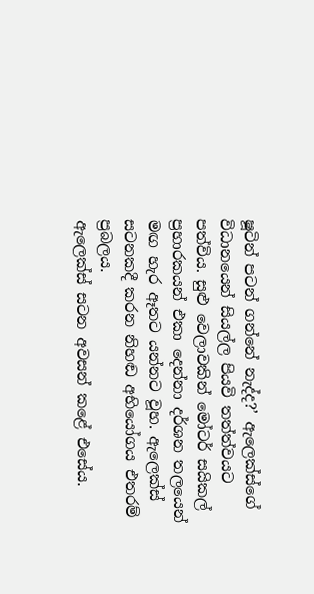ෂූටින් පටන් ගන්නේ නැද්ද?’ ඇලෙක්ස්ගේ විධානයෙන් සියල්ල පියවි තත්ත්වයට පත්විය. සුළු වෙලාවකින් මෝටර් සයිකල් ප්‍රහාරකයන් එකා දෙන්නා දර්ශන තලයෙන් මඟ හැර ඈතට යන්නට වූහ. ඇලෙක්ස් සටනකදී කරන නිහඬ අභියෝගය එතරම් ප්‍රබලය.
ඇලෙක්ස් සටන අවසන් කළේ එසේය.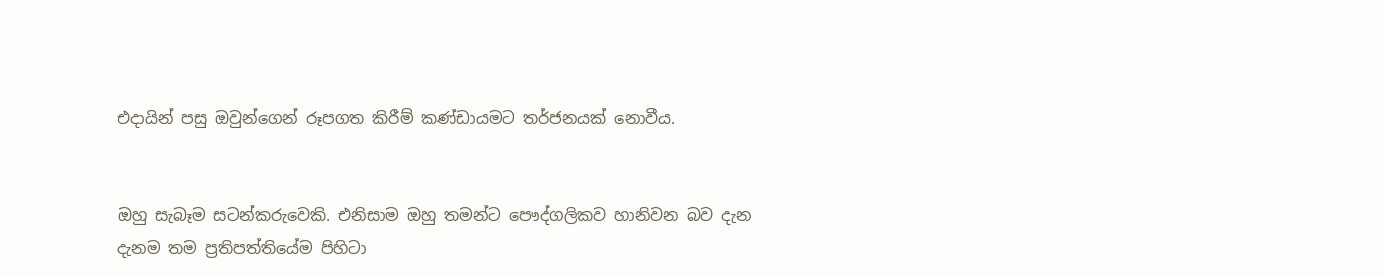එදායින් පසු ඔවුන්ගෙන් රූපගත කිරීම් කණ්ඩායමට තර්ජනයක් නොවීය.


ඔහු සැබෑම සටන්කරුවෙකි. එනිසාම ඔහු තමන්ට පෞද්ගලිකව හානිවන බව දැන දැනම තම ප්‍රතිපත්තියේම පිහිටා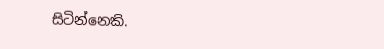සිටින්නෙකි.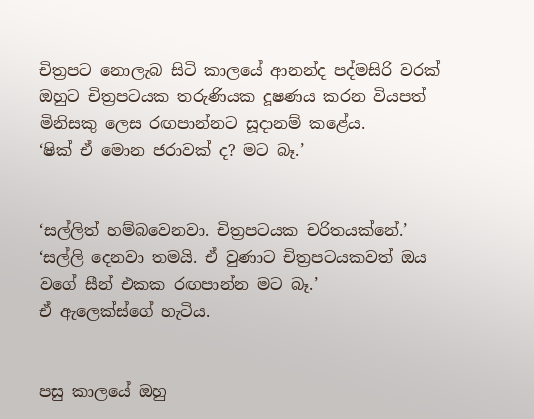චිත්‍රපට නොලැබ සිටි කාලයේ ආනන්ද පද්මසිරි වරක් ඔහුට චිත්‍රපටයක තරුණියක දූෂණය කරන වියපත් මිනිසකු ලෙස රඟපාන්නට සූදානම් කළේය.
‘ෂික් ඒ මොන ජරාවක් ද? මට බෑ.’


‘සල්ලිත් හම්බවෙනවා. චිත්‍රපටයක චරිතයක්නේ.’
‘සල්ලි දෙනවා තමයි. ඒ වුණාට චිත්‍රපටයකවත් ඔය වගේ සීන් එකක රඟපාන්න මට බෑ.’
ඒ ඇලෙක්ස්ගේ හැටිය.


පසු කාලයේ ඔහු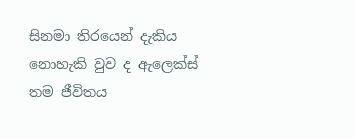සිනමා තිරයෙන් දැකිය නොහැකි වුව ද ඇලෙක්ස් තම ජීවිතය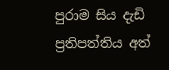පුරාම සිය දැඩි ප්‍රතිපත්තිය අත්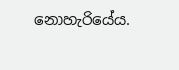නොහැරියේය.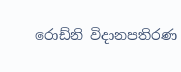රොඩ්නි විදානපතිරණ